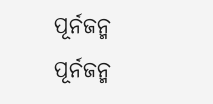ପୂର୍ନଜନ୍ମ
ପୂର୍ନଜନ୍ମ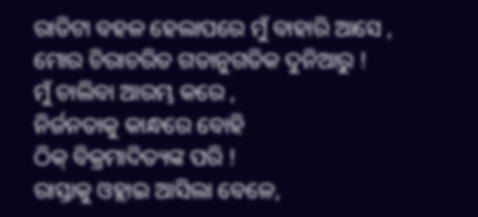ରାତିଟା ବହଳ ହେଲାପରେ ମୁଁ ବାହାରି ଆସେ ,
ମୋର ଚିରାଚରିତ ଗତାନୁଗତିକ ଦୁନିଆରୁ !
ମୁଁ ଚାଲିବା ଆରମ୍ଭ କରେ ,
ନିର୍ଜନତାକୁ କାନ୍ଧରେ ବୋହି
ଠିକ୍ ବିକ୍ରମାଦିତ୍ୟଙ୍କ ପରି !
ରାସ୍ତାକୁ ଓହ୍ଲାଇ ଆସିଲା ବେଳେ,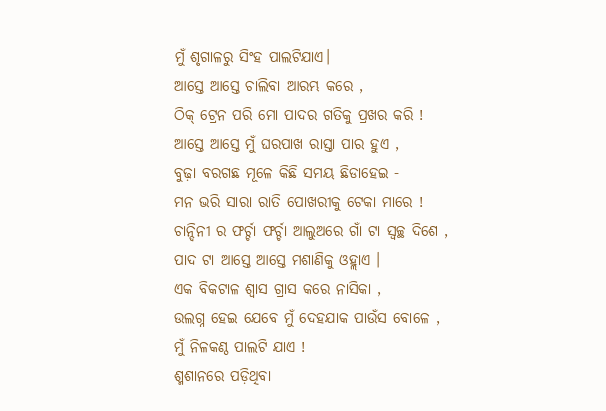ମୁଁ ଶୃଗାଳରୁ ସିଂହ ପାଲଟିଯାଏ।
ଆସ୍ତେ ଆସ୍ତେ ଚାଲିବା ଆରମ୍ଭ କରେ ,
ଠିକ୍ ଟ୍ରେନ ପରି ମୋ ପାଦର ଗତିକୁ ପ୍ରଖର କରି !
ଆସ୍ତେ ଆସ୍ତେ ମୁଁ ଘରପାଖ ରାସ୍ତା ପାର ହୁଏ ,
ବୁଢ଼ା ବରଗଛ ମୂଳେ କିଛି ସମୟ ଛିଡାହେଇ -
ମନ ଭରି ସାରା ରାତି ପୋଖରୀକୁ ଟେକା ମାରେ !
ଚାନ୍ଦିନୀ ର ଫର୍ଚ୍ଚା ଫର୍ଚ୍ଚା ଆଲୁଅରେ ଗାଁ ଟା ସ୍ଵଚ୍ଛ ଦିଶେ ,
ପାଦ ଟା ଆସ୍ତେ ଆସ୍ତେ ମଶାଣିକୁ ଓହ୍ଲାଏ ।
ଏକ ବିକଟାଳ ଶ୍ଵାସ ଗ୍ରାସ କରେ ନାସିକା ,
ଉଲଗ୍ନ ହେଇ ଯେବେ ମୁଁ ଦେହଯାକ ପାଉଁସ ବୋଳେ ,
ମୁଁ ନିଳକଣ୍ଠ ପାଲଟି ଯାଏ !
ଶ୍ମଶାନରେ ପଡ଼ିଥିବା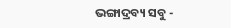ଭଙ୍ଗାଦ୍ରବ୍ୟ ସବୁ -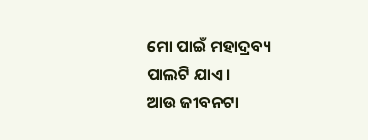ମୋ ପାଇଁ ମହାଦ୍ରବ୍ୟ ପାଲଟି ଯାଏ ।
ଆଉ ଜୀବନଟା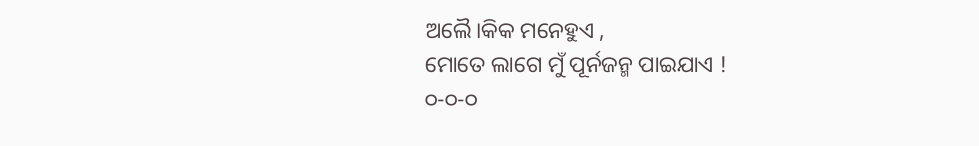ଅଲୈ।କିକ ମନେହୁଏ ,
ମୋତେ ଲାଗେ ମୁଁ ପୂର୍ନଜନ୍ମ ପାଇଯାଏ !
୦-୦-୦